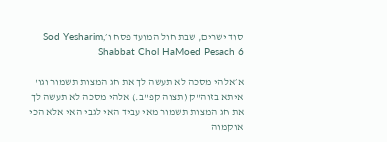סוד ישרים, שבת חול המועד פסח ו׳Sod Yesharim, Shabbat Chol HaMoed Pesach 6

א׳אלהי מסכה לא תעשה לך את חג המצות תשמור וגו' איתא בזוה"ק (תצוה קפ"ב.) אלהי מסכה לא תעשה לך את חג המצות תשמור מאי עביד האי לגבי האי אלא הכי אוקמוה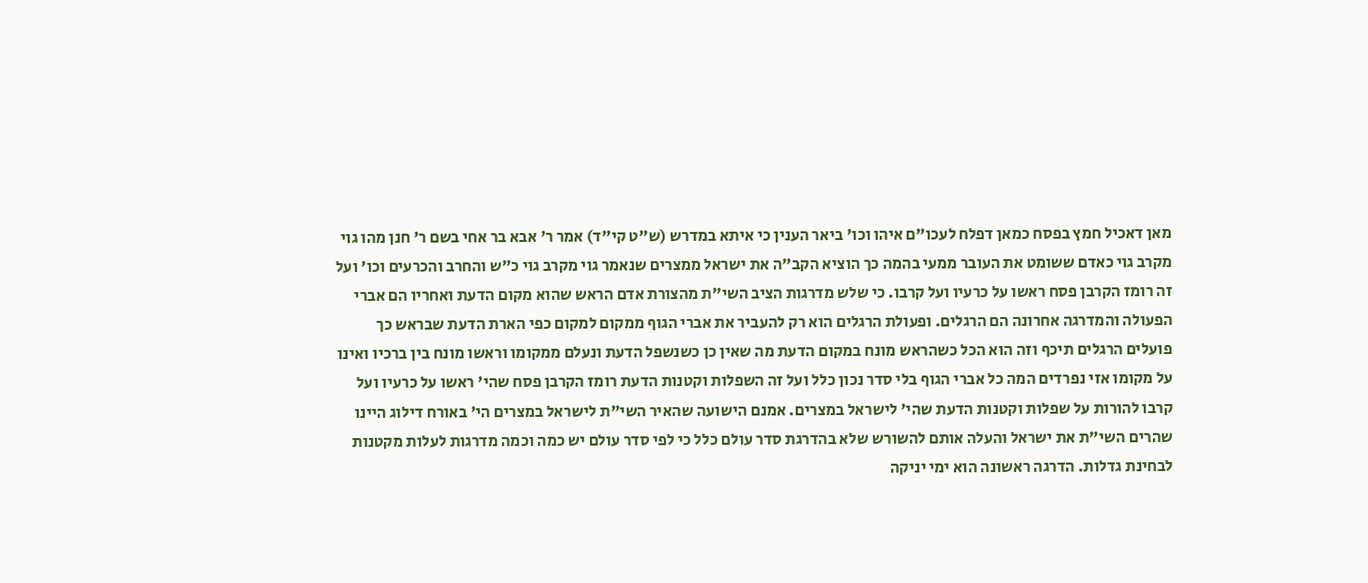מאן דאכיל חמץ בפסח כמאן דפלח לעכו"ם איהו וכו' ביאר הענין כי איתא במדרש (ש"ט קי"ד) אמר ר' אבא בר אחי בשם ר' חנן מהו גוי מקרב גוי כאדם ששומט את העובר ממעי בהמה כך הוציא הקב"ה את ישראל ממצרים שנאמר גוי מקרב גוי כ"ש והחרב והכרעים וכו' ועל זה רומז הקרבן פסח ראשו על כרעיו ועל קרבו. כי שלש מדרגות הציב השי"ת מהצורת אדם הראש שהוא מקום הדעת ואחריו הם אברי הפעולה והמדרגה אחרונה הם הרגלים. ופעולת הרגלים הוא רק להעביר את אברי הגוף ממקום למקום כפי הארת הדעת שבראש כך פועלים הרגלים תיכף וזה הוא הכל כשהראש מונח במקום הדעת מה שאין כן כשנשפל הדעת ונעלם ממקומו וראשו מונח בין ברכיו ואינו על מקומו אזי נפרדים המה כל אברי הגוף בלי סדר נכון כלל ועל זה השפלות וקטנות הדעת רומז הקרבן פסח שהי' ראשו על כרעיו ועל קרבו להורות על שפלות וקטנות הדעת שהי' לישראל במצרים. אמנם הישועה שהאיר השי"ת לישראל במצרים הי' באורח דילוג היינו שהרים השי"ת את ישראל והעלה אותם להשורש שלא בהדרגת סדר עולם כלל כי לפי סדר עולם יש כמה וכמה מדרגות לעלות מקטנות לבחינת גדלות. הדרגה ראשונה הוא ימי יניקה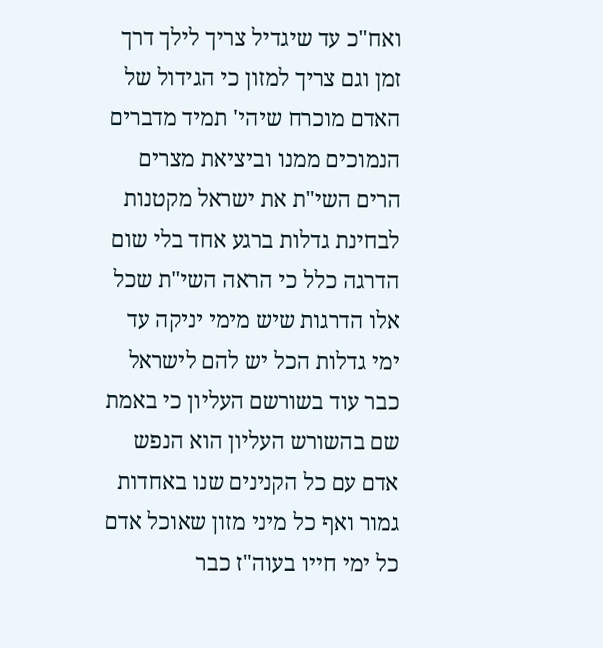ואח"כ עד שיגדיל צריך לילך דרך זמן וגם צריך למזון כי הגידול של האדם מוכרח שיהי' תמיד מדברים הנמוכים ממנו וביציאת מצרים הרים השי"ת את ישראל מקטנות לבחינת גדלות ברגע אחד בלי שום הדרגה כלל כי הראה השי"ת שכל אלו הדרגות שיש מימי יניקה עד ימי גדלות הכל יש להם לישראל כבר עוד בשורשם העליון כי באמת שם בהשורש העליון הוא הנפש אדם עם כל הקנינים שנו באחדות גמור ואף כל מיני מזון שאוכל אדם כל ימי חייו בעוה"ז כבר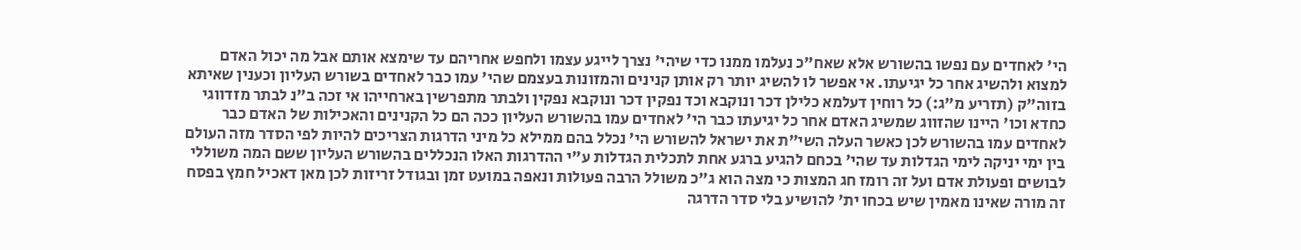הי' לאחדים עם נפשו בהשורש אלא שאח"כ נעלמו ממנו כדי שיהי' נצרך לייגע עצמו ולחפש אחריהם עד שימצא אותם אבל מה יכול האדם למצוא ולהשיג אחר כל יגיעתו. אי אפשר לו להשיג יותר רק אותן קנינים והמזונות בעצמם שהי' עמו כבר לאחדים בשורש העליון וכענין שאיתא בזוה"ק (תזריע מ"ג:) כל רוחין דעלמא כלילן דכר ונוקבא וכד נפקין דכר ונוקבא נפקין ולבתר מתפרשין בארחייהו אי זכה ב"נ לבתר מזדווגי כחדא וכו' היינו שהזווג שמשיג האדם אחר כל יגיעתו כבר הי' לאחדים עמו בהשורש העליון ככה הם כל הקנינים והאכילות של האדם כבר לאחדים עמו בהשורש לכן כאשר העלה השי"ת את ישראל להשורש הי' נכלל בהם ממילא כל מיני הדרגות הצריכים להיות לפי הסדר מזה העולם בין ימי יניקה לימי הגדלות עד שהי' בכחם להגיע ברגע אחת לתכלית הגדלות ע"י ההדרגות האלו הנכללים בהשורש העליון ששם המה משוללי לבושים ופעולת אדם ועל זה רומז חג המצות כי מצה הוא ג"כ משולל הרבה פעולות ונאפה במועט זמן ובגודל זריזות לכן מאן דאכיל חמץ בפסח זה מורה שאינו מאמין שיש בכחו ית' להושיע בלי סדר הדרגה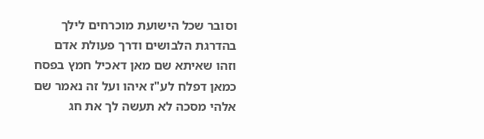וסובר שכל הישועת מוכרחים לילך בהדרגת הלבושים ודרך פעולת אדם וזהו שאיתא שם מאן דאכיל חמץ בפסח כמאן דפלח לע"ז איהו ועל זה נאמר שם אלהי מסכה לא תעשה לך את חג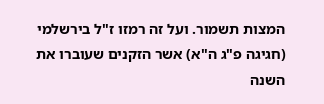המצות תשמור. ועל זה רמזו ז"ל בירשלמי (חגיגה פ"ג ה"א) אשר הזקנים שעוברו את השנה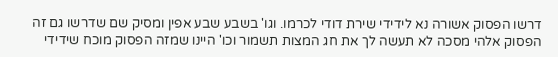דרשו הפסוק אשורה נא לידידי שירת דודי לכרמו. וגו' בשבע שבע אפין ומסיק שם שדרשו גם זה הפסוק אלהי מסכה לא תעשה לך את חג המצות תשמור וכו' היינו שמזה הפסוק מוכח שידידי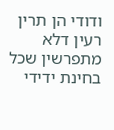ודודי הן תרין רעין דלא מתפרשין שכל בחינת ידידי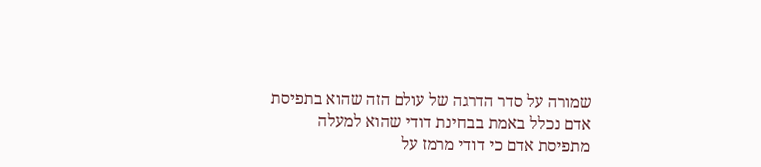שמורה על סדר הדרגה של עולם הזה שהוא בתפיסת אדם נכלל באמת בבחינת דודי שהוא למעלה מתפיסת אדם כי דודי מרמז על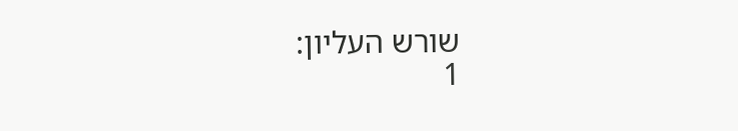שורש העליון:
1